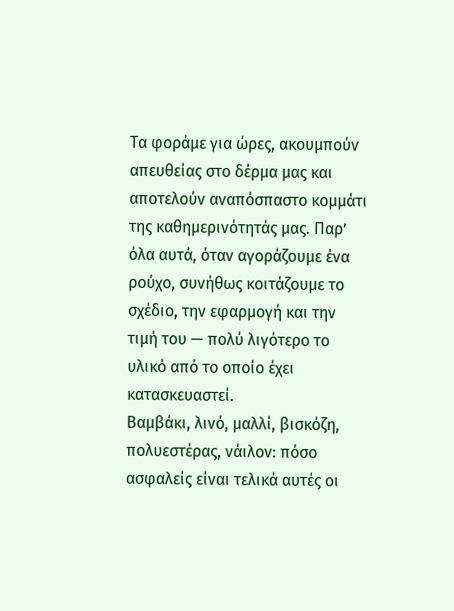Τα φοράμε για ώρες, ακουμπούν απευθείας στο δέρμα μας και αποτελούν αναπόσπαστο κομμάτι της καθημερινότητάς μας. Παρ’ όλα αυτά, όταν αγοράζουμε ένα ρούχο, συνήθως κοιτάζουμε το σχέδιο, την εφαρμογή και την τιμή του — πολύ λιγότερο το υλικό από το οποίο έχει κατασκευαστεί.
Βαμβάκι, λινό, μαλλί, βισκόζη, πολυεστέρας, νάιλον: πόσο ασφαλείς είναι τελικά αυτές οι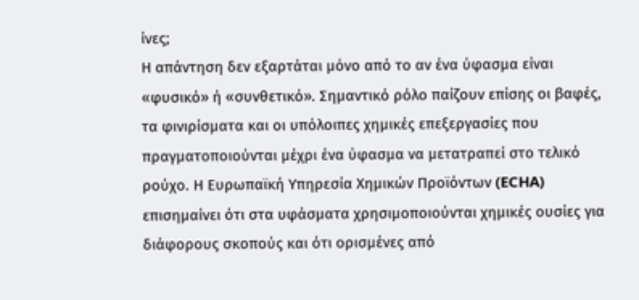ίνες;
Η απάντηση δεν εξαρτάται μόνο από το αν ένα ύφασμα είναι «φυσικό» ή «συνθετικό». Σημαντικό ρόλο παίζουν επίσης οι βαφές, τα φινιρίσματα και οι υπόλοιπες χημικές επεξεργασίες που πραγματοποιούνται μέχρι ένα ύφασμα να μετατραπεί στο τελικό ρούχο. Η Ευρωπαϊκή Υπηρεσία Χημικών Προϊόντων (ECHA) επισημαίνει ότι στα υφάσματα χρησιμοποιούνται χημικές ουσίες για διάφορους σκοπούς και ότι ορισμένες από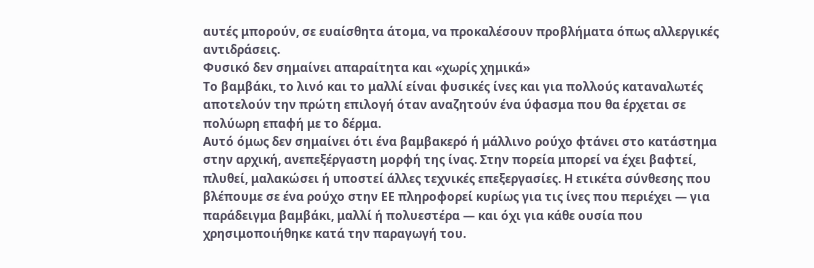αυτές μπορούν, σε ευαίσθητα άτομα, να προκαλέσουν προβλήματα όπως αλλεργικές αντιδράσεις.
Φυσικό δεν σημαίνει απαραίτητα και «χωρίς χημικά»
Το βαμβάκι, το λινό και το μαλλί είναι φυσικές ίνες και για πολλούς καταναλωτές αποτελούν την πρώτη επιλογή όταν αναζητούν ένα ύφασμα που θα έρχεται σε πολύωρη επαφή με το δέρμα.
Αυτό όμως δεν σημαίνει ότι ένα βαμβακερό ή μάλλινο ρούχο φτάνει στο κατάστημα στην αρχική, ανεπεξέργαστη μορφή της ίνας. Στην πορεία μπορεί να έχει βαφτεί, πλυθεί, μαλακώσει ή υποστεί άλλες τεχνικές επεξεργασίες. Η ετικέτα σύνθεσης που βλέπουμε σε ένα ρούχο στην ΕΕ πληροφορεί κυρίως για τις ίνες που περιέχει — για παράδειγμα βαμβάκι, μαλλί ή πολυεστέρα — και όχι για κάθε ουσία που χρησιμοποιήθηκε κατά την παραγωγή του.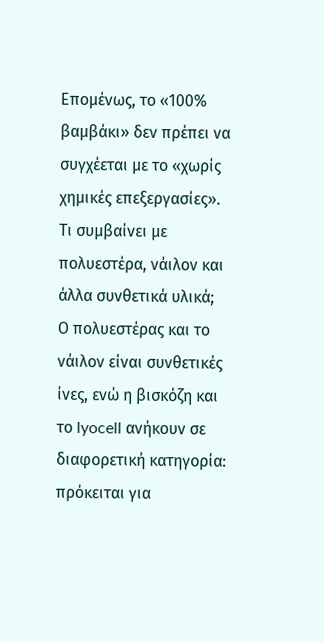Επομένως, το «100% βαμβάκι» δεν πρέπει να συγχέεται με το «χωρίς χημικές επεξεργασίες».
Τι συμβαίνει με πολυεστέρα, νάιλον και άλλα συνθετικά υλικά;
Ο πολυεστέρας και το νάιλον είναι συνθετικές ίνες, ενώ η βισκόζη και το lyocell ανήκουν σε διαφορετική κατηγορία: πρόκειται για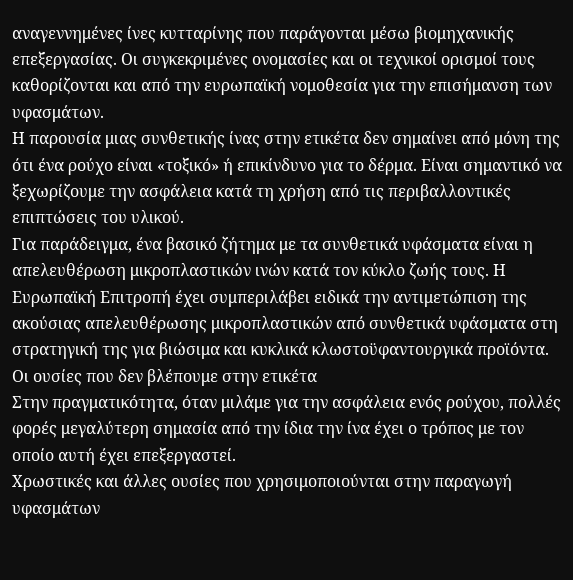αναγεννημένες ίνες κυτταρίνης που παράγονται μέσω βιομηχανικής επεξεργασίας. Οι συγκεκριμένες ονομασίες και οι τεχνικοί ορισμοί τους καθορίζονται και από την ευρωπαϊκή νομοθεσία για την επισήμανση των υφασμάτων.
Η παρουσία μιας συνθετικής ίνας στην ετικέτα δεν σημαίνει από μόνη της ότι ένα ρούχο είναι «τοξικό» ή επικίνδυνο για το δέρμα. Είναι σημαντικό να ξεχωρίζουμε την ασφάλεια κατά τη χρήση από τις περιβαλλοντικές επιπτώσεις του υλικού.
Για παράδειγμα, ένα βασικό ζήτημα με τα συνθετικά υφάσματα είναι η απελευθέρωση μικροπλαστικών ινών κατά τον κύκλο ζωής τους. Η Ευρωπαϊκή Επιτροπή έχει συμπεριλάβει ειδικά την αντιμετώπιση της ακούσιας απελευθέρωσης μικροπλαστικών από συνθετικά υφάσματα στη στρατηγική της για βιώσιμα και κυκλικά κλωστοϋφαντουργικά προϊόντα.
Οι ουσίες που δεν βλέπουμε στην ετικέτα
Στην πραγματικότητα, όταν μιλάμε για την ασφάλεια ενός ρούχου, πολλές φορές μεγαλύτερη σημασία από την ίδια την ίνα έχει ο τρόπος με τον οποίο αυτή έχει επεξεργαστεί.
Χρωστικές και άλλες ουσίες που χρησιμοποιούνται στην παραγωγή υφασμάτων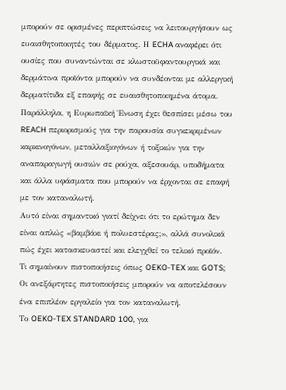μπορούν σε ορισμένες περιπτώσεις να λειτουργήσουν ως ευαισθητοποιητές του δέρματος. Η ECHA αναφέρει ότι ουσίες που συναντώνται σε κλωστοϋφαντουργικά και δερμάτινα προϊόντα μπορούν να συνδέονται με αλλεργική δερματίτιδα εξ επαφής σε ευαισθητοποιημένα άτομα.
Παράλληλα, η Ευρωπαϊκή Ένωση έχει θεσπίσει μέσω του REACH περιορισμούς για την παρουσία συγκεκριμένων καρκινογόνων, μεταλλαξιογόνων ή τοξικών για την αναπαραγωγή ουσιών σε ρούχα, αξεσουάρ, υποδήματα και άλλα υφάσματα που μπορούν να έρχονται σε επαφή με τον καταναλωτή.
Αυτό είναι σημαντικό γιατί δείχνει ότι το ερώτημα δεν είναι απλώς «βαμβάκι ή πολυεστέρας;», αλλά συνολικά πώς έχει κατασκευαστεί και ελεγχθεί το τελικό προϊόν.
Τι σημαίνουν πιστοποιήσεις όπως OEKO-TEX και GOTS;
Οι ανεξάρτητες πιστοποιήσεις μπορούν να αποτελέσουν ένα επιπλέον εργαλείο για τον καταναλωτή.
Το OEKO-TEX STANDARD 100, για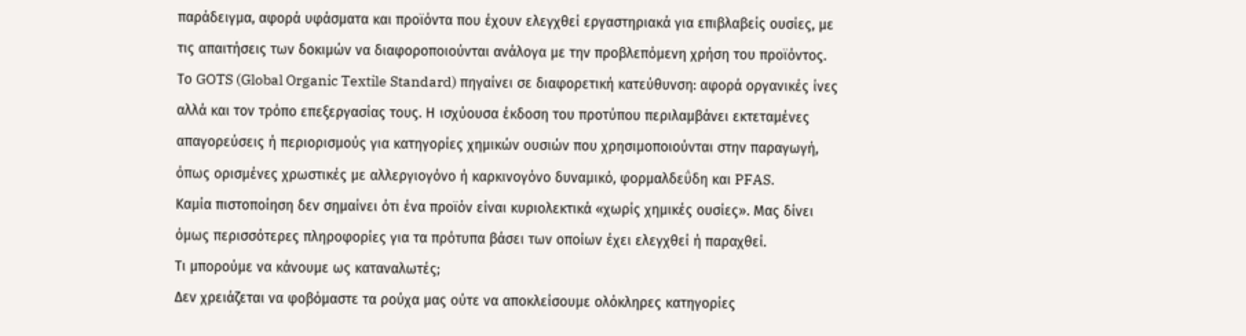παράδειγμα, αφορά υφάσματα και προϊόντα που έχουν ελεγχθεί εργαστηριακά για επιβλαβείς ουσίες, με τις απαιτήσεις των δοκιμών να διαφοροποιούνται ανάλογα με την προβλεπόμενη χρήση του προϊόντος.
Το GOTS (Global Organic Textile Standard) πηγαίνει σε διαφορετική κατεύθυνση: αφορά οργανικές ίνες αλλά και τον τρόπο επεξεργασίας τους. Η ισχύουσα έκδοση του προτύπου περιλαμβάνει εκτεταμένες απαγορεύσεις ή περιορισμούς για κατηγορίες χημικών ουσιών που χρησιμοποιούνται στην παραγωγή, όπως ορισμένες χρωστικές με αλλεργιογόνο ή καρκινογόνο δυναμικό, φορμαλδεΰδη και PFAS.
Καμία πιστοποίηση δεν σημαίνει ότι ένα προϊόν είναι κυριολεκτικά «χωρίς χημικές ουσίες». Μας δίνει όμως περισσότερες πληροφορίες για τα πρότυπα βάσει των οποίων έχει ελεγχθεί ή παραχθεί.
Τι μπορούμε να κάνουμε ως καταναλωτές;
Δεν χρειάζεται να φοβόμαστε τα ρούχα μας ούτε να αποκλείσουμε ολόκληρες κατηγορίες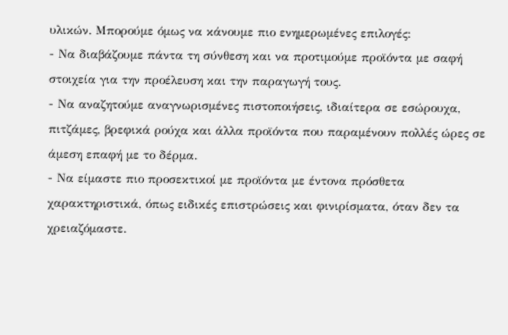υλικών. Μπορούμε όμως να κάνουμε πιο ενημερωμένες επιλογές:
- Να διαβάζουμε πάντα τη σύνθεση και να προτιμούμε προϊόντα με σαφή στοιχεία για την προέλευση και την παραγωγή τους.
- Να αναζητούμε αναγνωρισμένες πιστοποιήσεις, ιδιαίτερα σε εσώρουχα, πιτζάμες, βρεφικά ρούχα και άλλα προϊόντα που παραμένουν πολλές ώρες σε άμεση επαφή με το δέρμα.
- Να είμαστε πιο προσεκτικοί με προϊόντα με έντονα πρόσθετα χαρακτηριστικά, όπως ειδικές επιστρώσεις και φινιρίσματα, όταν δεν τα χρειαζόμαστε.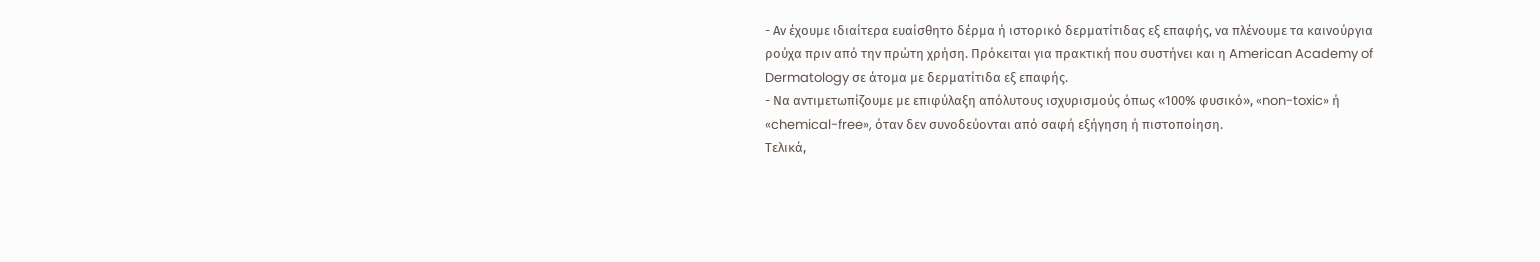- Αν έχουμε ιδιαίτερα ευαίσθητο δέρμα ή ιστορικό δερματίτιδας εξ επαφής, να πλένουμε τα καινούργια ρούχα πριν από την πρώτη χρήση. Πρόκειται για πρακτική που συστήνει και η American Academy of Dermatology σε άτομα με δερματίτιδα εξ επαφής.
- Να αντιμετωπίζουμε με επιφύλαξη απόλυτους ισχυρισμούς όπως «100% φυσικό», «non-toxic» ή «chemical-free», όταν δεν συνοδεύονται από σαφή εξήγηση ή πιστοποίηση.
Τελικά,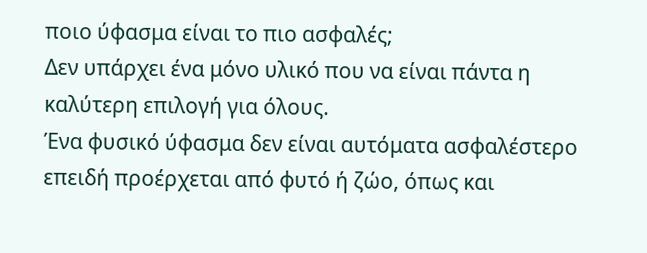ποιο ύφασμα είναι το πιο ασφαλές;
Δεν υπάρχει ένα μόνο υλικό που να είναι πάντα η καλύτερη επιλογή για όλους.
Ένα φυσικό ύφασμα δεν είναι αυτόματα ασφαλέστερο επειδή προέρχεται από φυτό ή ζώο, όπως και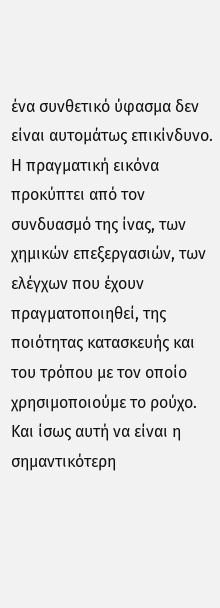ένα συνθετικό ύφασμα δεν είναι αυτομάτως επικίνδυνο. Η πραγματική εικόνα προκύπτει από τον συνδυασμό της ίνας, των χημικών επεξεργασιών, των ελέγχων που έχουν πραγματοποιηθεί, της ποιότητας κατασκευής και του τρόπου με τον οποίο χρησιμοποιούμε το ρούχο.
Και ίσως αυτή να είναι η σημαντικότερη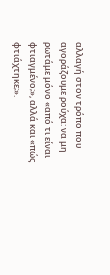αλλαγή στον τρόπο που αγοράζουμε ρούχα: να μη ρωτάμε μόνο «από τι είναι φτιαγμένο;», αλλά και «πώς φτιάχτηκε;».